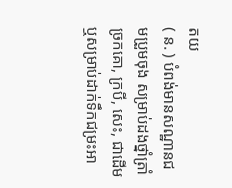តយ
( ន. ) បំពង់មានសណ្ឋានជមប្រួមចុង សម្រាប់ដងថ្នាំត្រាំច្រកគោ, ក្របី, សេះ, ជាដើម ឬសម្រាប់ដាក់ទឹកជម្រះអា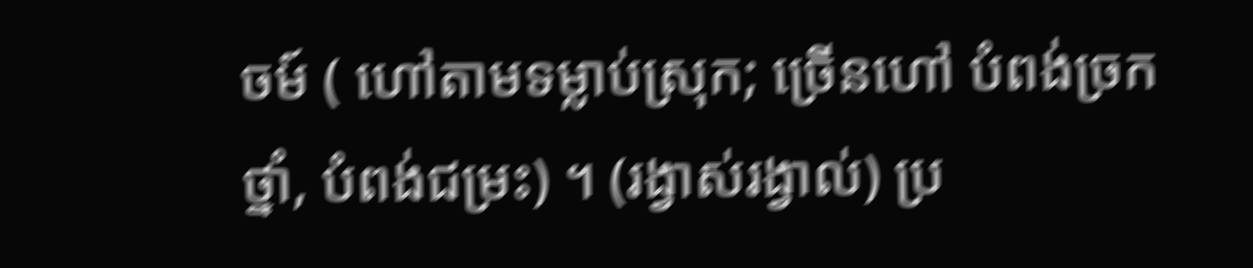ចម៍ ( ហៅតាមទម្លាប់ស្រុក; ច្រើនហៅ បំពង់ច្រកថ្នាំ, បំពង់ជម្រះ) ។ (រង្វាស់រង្វាល់) ប្រ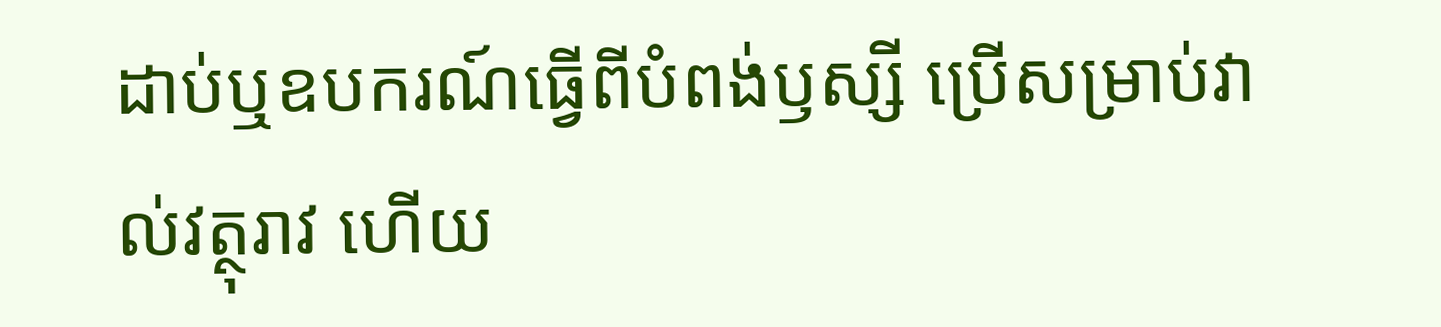ដាប់ឬឧបករណ៍ធ្វើពីបំពង់ឫស្សី ប្រើសម្រាប់វាល់វត្ថុរាវ ហើយ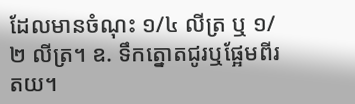ដែលមានចំណុះ ១/៤ លីត្រ ឬ ១/២ លីត្រ។ ឧ. ទឹកត្នោតជូរឬផ្អែមពីរតយ។